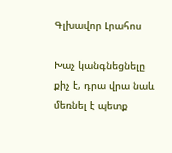Գլխավոր Լրահոս

Խաչ կանգնեցնելը քիչ է, դրա վրա նաև մեռնել է պետք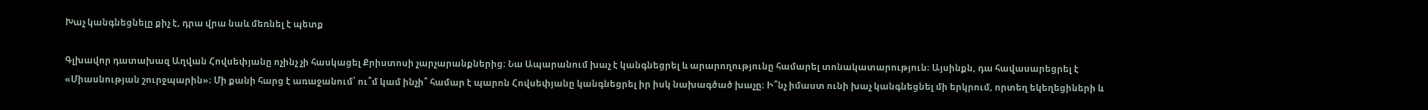Խաչ կանգնեցնելը քիչ է, դրա վրա նաև մեռնել է պետք

Գլխավոր դատախազ Աղվան Հովսեփյանը ոչինչ չի հասկացել Քրիստոսի չարչարանքներից։ Նա Ապարանում խաչ է կանգնեցրել և արարողությունը համարել տոնակատարություն։ Այսինքն, դա հավասարեցրել է «Միասնության շուրջպարին»։ Մի քանի հարց է առաջանում՝ ու՞մ կամ ինչի՞ համար է պարոն Հովսեփյանը կանգնեցրել իր իսկ նախագծած խաչը։ Ի՞նչ իմաստ ունի խաչ կանգնեցնել մի երկրում, որտեղ եկեղեցիների և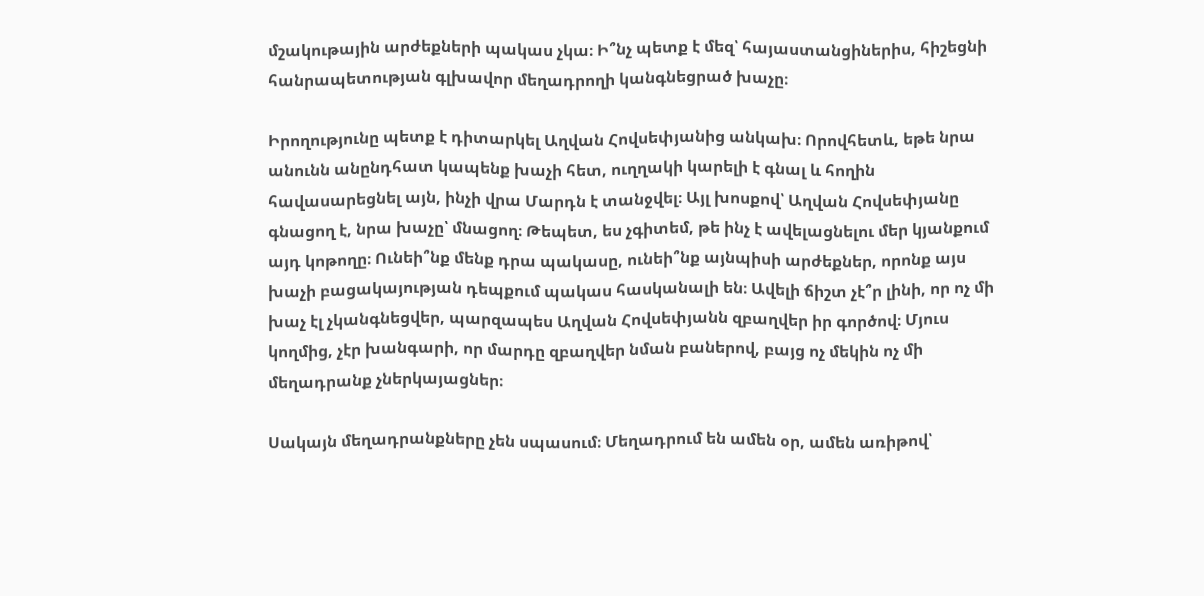մշակութային արժեքների պակաս չկա։ Ի՞նչ պետք է մեզ՝ հայաստանցիներիս, հիշեցնի հանրապետության գլխավոր մեղադրողի կանգնեցրած խաչը։

Իրողությունը պետք է դիտարկել Աղվան Հովսեփյանից անկախ։ Որովհետև, եթե նրա անունն անընդհատ կապենք խաչի հետ, ուղղակի կարելի է գնալ և հողին հավասարեցնել այն, ինչի վրա Մարդն է տանջվել։ Այլ խոսքով՝ Աղվան Հովսեփյանը գնացող է, նրա խաչը՝ մնացող։ Թեպետ, ես չգիտեմ, թե ինչ է ավելացնելու մեր կյանքում այդ կոթողը։ Ունեի՞նք մենք դրա պակասը, ունեի՞նք այնպիսի արժեքներ, որոնք այս խաչի բացակայության դեպքում պակաս հասկանալի են։ Ավելի ճիշտ չէ՞ր լինի, որ ոչ մի խաչ էլ չկանգնեցվեր, պարզապես Աղվան Հովսեփյանն զբաղվեր իր գործով։ Մյուս կողմից, չէր խանգարի, որ մարդը զբաղվեր նման բաներով, բայց ոչ մեկին ոչ մի մեղադրանք չներկայացներ։

Սակայն մեղադրանքները չեն սպասում։ Մեղադրում են ամեն օր, ամեն առիթով՝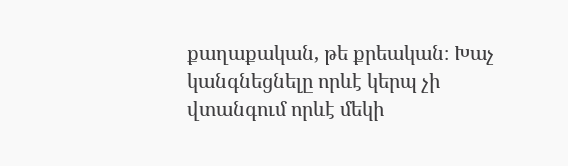քաղաքական, թե քրեական։ Խաչ կանգնեցնելը որևէ կերպ չի վտանգում որևէ մեկի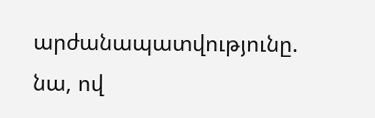արժանապատվությունը. նա, ով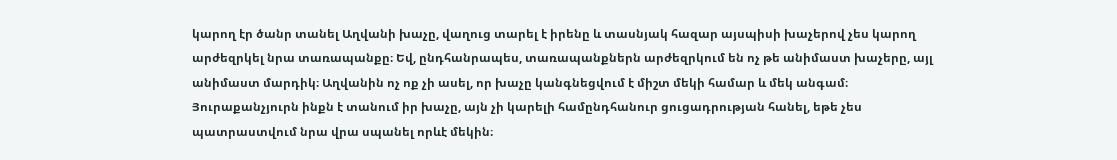կարող էր ծանր տանել Աղվանի խաչը, վաղուց տարել է իրենը և տասնյակ հազար այսպիսի խաչերով չես կարող արժեզրկել նրա տառապանքը։ Եվ, ընդհանրապես, տառապանքներն արժեզրկում են ոչ թե անիմաստ խաչերը, այլ անիմաստ մարդիկ։ Աղվանին ոչ ոք չի ասել, որ խաչը կանգնեցվում է միշտ մեկի համար և մեկ անգամ։ Յուրաքանչյուրն ինքն է տանում իր խաչը, այն չի կարելի համընդհանուր ցուցադրության հանել, եթե չես պատրաստվում նրա վրա սպանել որևէ մեկին։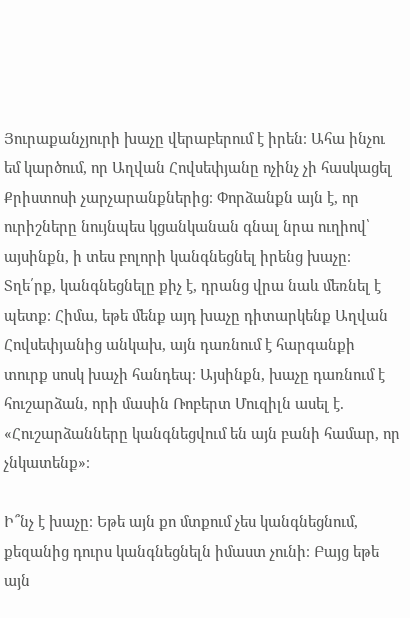Յուրաքանչյուրի խաչը վերաբերում է իրեն։ Ահա ինչու եմ կարծում, որ Աղվան Հովսեփյանը ոչինչ չի հասկացել Քրիստոսի չարչարանքներից։ Փորձանքն այն է, որ ուրիշները նույնպես կցանկանան գնալ նրա ուղիով՝ այսինքն, ի տես բոլորի կանգնեցնել իրենց խաչը։ Տղե՛րք, կանգնեցնելը քիչ է, դրանց վրա նաև մեռնել է պետք։ Հիմա, եթե մենք այդ խաչը դիտարկենք Աղվան Հովսեփյանից անկախ, այն դառնում է հարգանքի տուրք սոսկ խաչի հանդեպ։ Այսինքն, խաչը դառնում է հուշարձան, որի մասին Ռոբերտ Մուզիլն ասել է. «Հուշարձանները կանգնեցվում են այն բանի համար, որ չնկատենք»։

Ի՞նչ է խաչը։ Եթե այն քո մտքում չես կանգնեցնում, քեզանից դուրս կանգնեցնելն իմաստ չունի։ Բայց եթե այն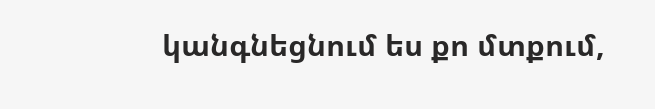կանգնեցնում ես քո մտքում,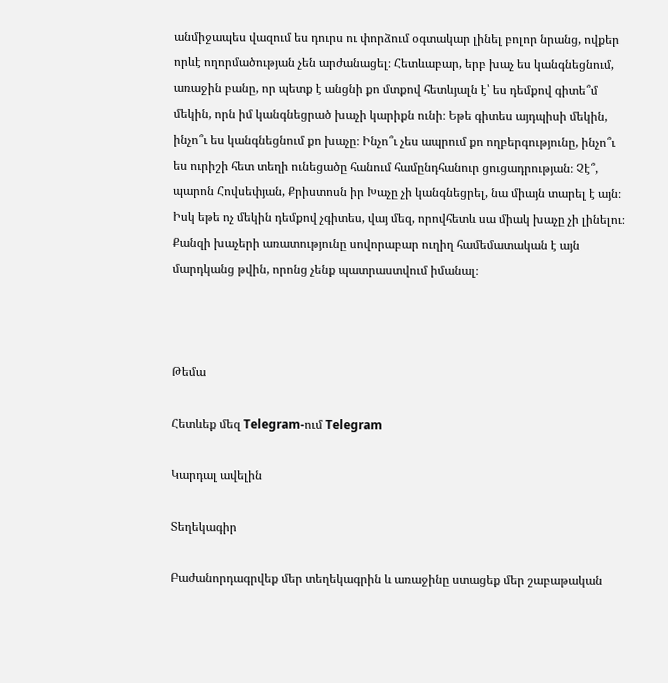անմիջապես վազում ես դուրս ու փորձում օգտակար լինել բոլոր նրանց, ովքեր որևէ ողորմածության չեն արժանացել։ Հետևաբար, երբ խաչ ես կանգնեցնում, առաջին բանը, որ պետք է անցնի քո մտքով հետևյալն է՝ ես դեմքով գիտե՞մ մեկին, որն իմ կանգնեցրած խաչի կարիքն ունի։ Եթե գիտես այդպիսի մեկին, ինչո՞ւ ես կանգնեցնում քո խաչը։ Ինչո՞ւ չես ապրում քո ողբերգությունը, ինչո՞ւ ես ուրիշի հետ տեղի ունեցածը հանում համընդհանուր ցուցադրության։ Չէ՞, պարոն Հովսեփյան, Քրիստոսն իր Խաչը չի կանգնեցրել, նա միայն տարել է այն։ Իսկ եթե ոչ մեկին դեմքով չգիտես, վայ մեզ, որովհետև սա միակ խաչը չի լինելու։ Քանզի խաչերի առատությունը սովորաբար ուղիղ համեմատական է այն մարդկանց թվին, որոնց չենք պատրաստվում իմանալ։



Թեմա

Հետևեք մեզ Telegram-ում Telegram

Կարդալ ավելին

Տեղեկագիր

Բաժանորդագրվեք մեր տեղեկագրին և առաջինը ստացեք մեր շաբաթական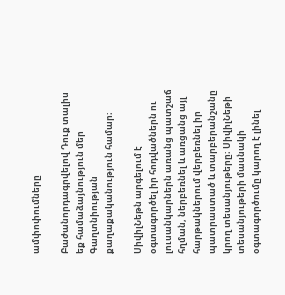ամփոփումները

Բաժանորդագրվելով Դուք տալիս եք համաձայնություն մեր Գաղտնիության քաղաքականություն համար։

ՍիվիլՆեթն արգելում է օգտագործել իր հոդվածներն ու լուսանկարներն առանց պատշաճ հղման, ներբեռնել և առցանց այլ հարթակներում վերբեռնել իր պատրաստած և տարբերանշանը կրող տեսանյութերը։ ՍիվիլՆեթի տեսանյութերի մասնակի օգտագործումը կարող է լինել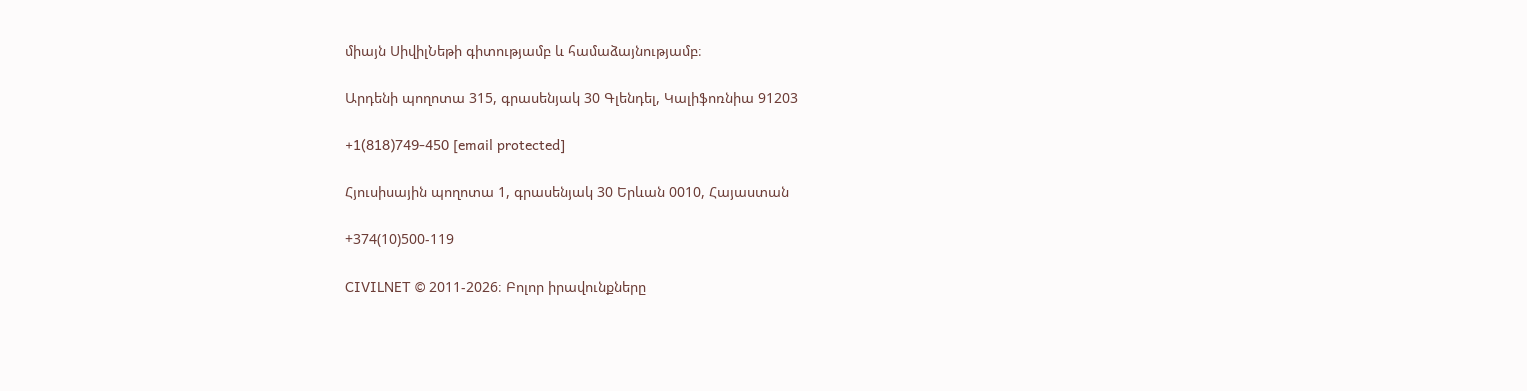միայն ՍիվիլՆեթի գիտությամբ և համաձայնությամբ։

Արդենի պողոտա 315, գրասենյակ 30 Գլենդել, Կալիֆոռնիա 91203

+1(818)749-450 [email protected]

Հյուսիսային պողոտա 1, գրասենյակ 30 Երևան 0010, Հայաստան

+374(10)500-119

CIVILNET © 2011-2026։ Բոլոր իրավունքները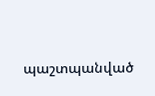պաշտպանված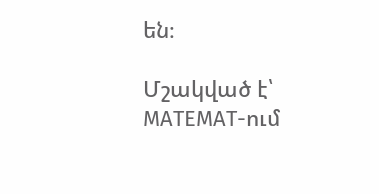են։

Մշակված է՝ MATEMAT-ում